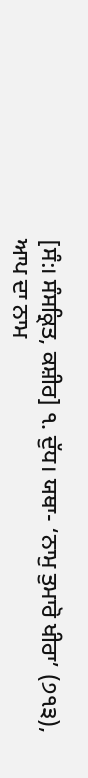[ਸੰ:। ਸੰਸਕ੍ਰਿਤ, ਕਸ਼ੀਰ] ੧. ਦੁੱਧ। ਯਥਾ- ‘ਨਾਮੁ ਤੁਮਾਰੋ ਖੀਰਾ’ (੭੧੩), ਆਪ ਦਾ ਨਾਮ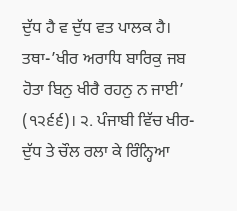ਦੁੱਧ ਹੈ ਵ ਦੁੱਧ ਵਤ ਪਾਲਕ ਹੈ। ਤਥਾ-’ਖੀਰ ਅਰਾਧਿ ਬਾਰਿਕੁ ਜਬ ਹੋਤਾ ਬਿਨੁ ਖੀਰੈ ਰਹਨੁ ਨ ਜਾਈ’ (੧੨੬੬)। ੨. ਪੰਜਾਬੀ ਵਿੱਚ ਖੀਰ-ਦੁੱਧ ਤੇ ਚੌਲ ਰਲਾ ਕੇ ਰਿੰਨ੍ਹਿਆ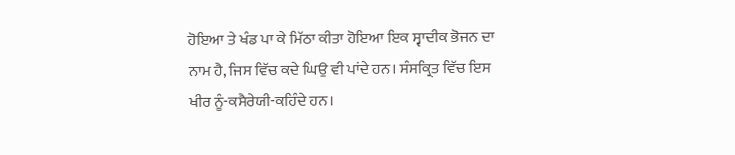ਹੋਇਆ ਤੇ ਖੰਡ ਪਾ ਕੇ ਮਿੱਠਾ ਕੀਤਾ ਹੋਇਆ ਇਕ ਸ੍ਵਾਦੀਕ ਭੋਜਨ ਦਾ ਨਾਮ ਹੈ, ਜਿਸ ਵਿੱਚ ਕਦੇ ਘਿਉ ਵੀ ਪਾਂਦੇ ਹਨ। ਸੰਸਕ੍ਰਿਤ ਵਿੱਚ ਇਸ ਖੀਰ ਨੂੰ-ਕਸੈਰੇਯੀ-ਕਹਿੰਦੇ ਹਨ।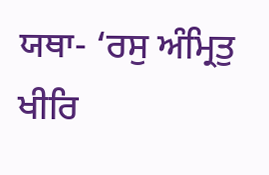ਯਥਾ- ‘ਰਸੁ ਅੰਮ੍ਰਿਤੁ ਖੀਰਿ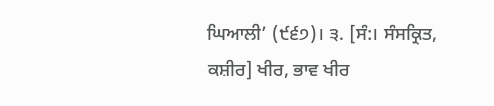ਘਿਆਲੀ’ (੯੬੭)। ੩. [ਸੰ:। ਸੰਸਕ੍ਰਿਤ, ਕਸ਼ੀਰ] ਖੀਰ, ਭਾਵ ਖੀਰ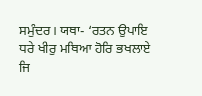ਸਮੁੰਦਰ। ਯਥਾ- ‘ਰਤਨ ਉਪਾਇ ਧਰੇ ਖੀਰੁ ਮਥਿਆ ਹੋਰਿ ਭਖਲਾਏ ਜਿ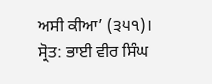ਅਸੀ ਕੀਆ’ (੩੫੧)।
ਸ੍ਰੋਤ: ਭਾਈ ਵੀਰ ਸਿੰਘ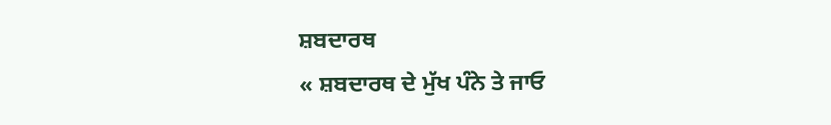ਸ਼ਬਦਾਰਥ
« ਸ਼ਬਦਾਰਥ ਦੇ ਮੁੱਖ ਪੰਨੇ ਤੇ ਜਾਓ